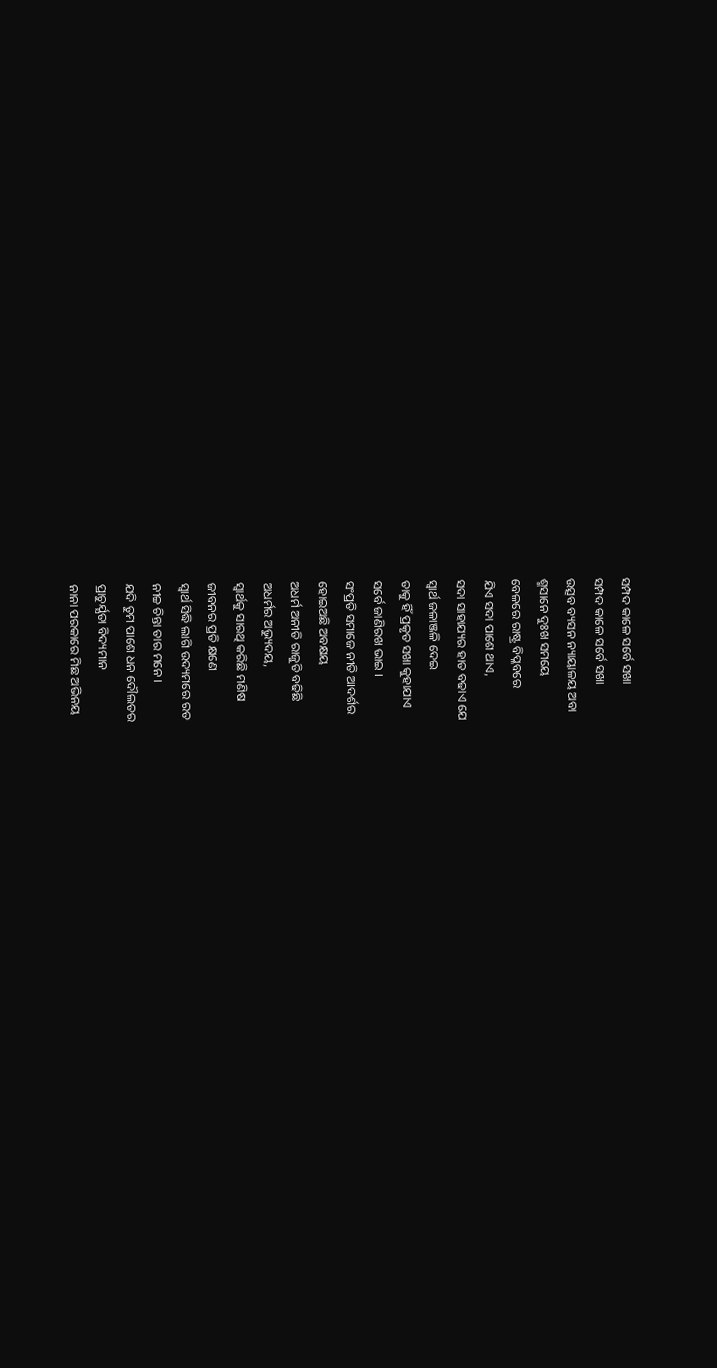ସମ୍ପଦ କାଳେ ସର୍ବେ ସଖା
ସମ୍ପଦ କାଳେ ସର୍ବେ ସଖା
ଉତ୍ସବ ବ୍ୟସନ ନ୍ୟାୟାଳୟ ଅବା
ଶ୍ମସାନେ ଦୁଃଖ ସମୟେ
ବେଳରେ ରାଷ୍ଟ୍ର ବିପ୍ଳବରେ
ଯିଏ ସଦା ପାଶେ ଥାଏ,
ସଦା ସାହାଯ୍ୟର ହାତ ବଢାଏ ଯେ
ସ୍ବାର୍ଥ ଜଳାଞ୍ଜଳି ଦେଇ
ତାକୁ ହିଁ ପ୍ରକୃତ ସଖା କୁହାଯାଏ
ସର୍ବେ ଜାଣିରଖ ଭାଇ ।
ସଂପ୍ରତି ସମାଜେ ନୀତି ଆଦର୍ଶର
ହୋଇଅଛି ଅବକ୍ଷୟ
ଅଧର୍ମ ଅନୀତି ରାଜୁତି ବଢିଛି
ଅଧର୍ମର ଅଭ୍ୟୁଦୟ,
ସ୍ବାର୍ଥକୁ ସାରଥି କରିଛି ମଣିଷ
ଜୀବନର ପ୍ରତି କ୍ଷଣେ
ସ୍ବାର୍ଥ ସିଦ୍ଧି ଲାଗି ଉଦ୍ୟମରେ ରତ
ନୀଚ୍ଚ ଚିନ୍ତା ତାର ମନେ ।
ଯଦି ତୁମ ପାଶେ ଧନ ଦୌଲତର
ପ୍ରାଚୁର୍ଯ୍ଯତା ବିଦ୍ୟମାନ
ନାନା ପରକାରେ ମିଛ ଅଭିନୟ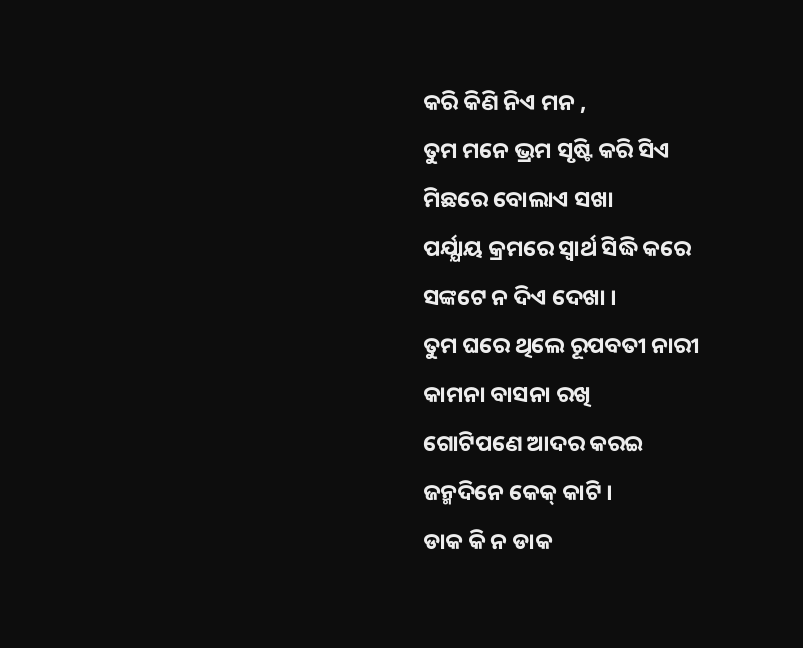କରି କିଣି ନିଏ ମନ ,
ତୁମ ମନେ ଭ୍ରମ ସୃଷ୍ଟି କରି ସିଏ
ମିଛରେ ବୋଲାଏ ସଖା
ପର୍ଯ୍ଯାୟ କ୍ରମରେ ସ୍ବାର୍ଥ ସିଦ୍ଧି କରେ
ସଙ୍କଟେ ନ ଦିଏ ଦେଖା ।
ତୁମ ଘରେ ଥିଲେ ରୂପବତୀ ନାରୀ
କାମନା ବାସନା ରଖି
ଗୋଟିପଣେ ଆଦର କରଇ
ଜନ୍ମଦିନେ କେକ୍ କାଟି ।
ଡାକ କି ନ ଡାକ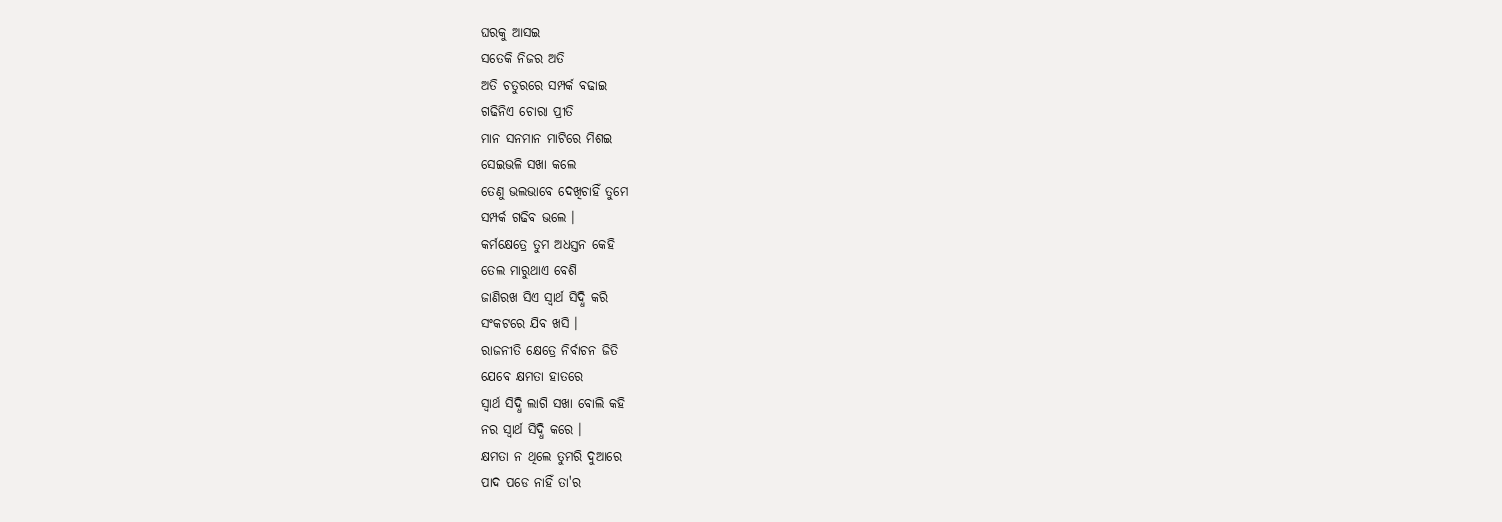ଘରକୁ ଆସଇ
ସତେକି ନିଜର ଅତି
ଅତି ଚତୁରରେ ସମ୍ପର୍କ ବଢାଇ
ଗଢିନିଏ ଚୋରା ପ୍ରୀତି
ମାନ ସନମାନ ମାଟିରେ ମିଶଇ
ସେଇଭଳି ସଖା କଲେ
ତେଣୁ ଭଲଭାବେ ଦେଖିଚାହିଁ ତୁମେ
ସମ୍ପର୍କ ଗଢିବ ଭଲେ ।
କର୍ମକ୍ଷେତ୍ରେ ତୁମ ଅଧସ୍ତନ କେହି
ତେଲ ମାରୁଥାଏ ବେଶି
ଜାଣିରଖ ସିଏ ସ୍ବାର୍ଥ ସିଦ୍ଧି କରି
ସଂକଟରେ ଯିବ ଖସି ।
ରାଜନୀତି କ୍ଷେତ୍ରେ ନିର୍ବାଚନ ଜିତି
ଯେବେ କ୍ଷମତା ହାତରେ
ସ୍ବାର୍ଥ ସିଦ୍ଧି ଲାଗି ସଖା ବୋଲି କହି
ନର ସ୍ବାର୍ଥ ସିଦ୍ଧି କରେ ।
କ୍ଷମତା ନ ଥିଲେ ତୁମରି ଦୁଆରେ
ପାଦ ପଡେ ନାହିଁ ତା'ର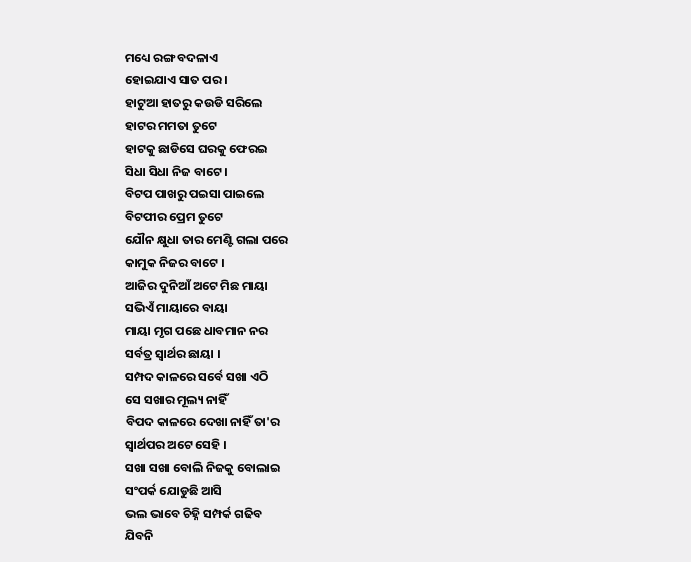ମଧ୍ୟେ ରଙ୍ଗ ବଦଳାଏ
ହୋଇଯାଏ ସାତ ପର ।
ହାଟୁଆ ହାତରୁ କଉଡି ସରିଲେ
ହାଟର ମମତା ତୁଟେ
ହାଟକୁ ଛାଡିସେ ଘରକୁ ଫେରଇ
ସିଧା ସିଧା ନିଜ ବାଟେ ।
ବିଟପ ପାଖରୁ ପଇସା ପାଇଲେ
ବିଟପୀର ପ୍ରେମ ତୁଟେ
ଯୌନ କ୍ଷୁଧା ତାର ମେଣ୍ଟି ଗଲା ପରେ
କାମୁକ ନିଜର ବାଟେ ।
ଆଜିର ଦୁନିଆଁ ଅଟେ ମିଛ ମାୟା
ସଭିଏଁ ମାୟାରେ ବାୟା
ମାୟା ମୃଗ ପଛେ ଧାବମାନ ନର
ସର୍ବତ୍ର ସ୍ବାର୍ଥର ଛାୟା ।
ସମ୍ପଦ କାଳରେ ସର୍ବେ ସଖା ଏଠି
ସେ ସଖାର ମୂଲ୍ୟ ନାହିଁ
ବିପଦ କାଳରେ ଦେଖା ନାହିଁ ତା'ର
ସ୍ବାର୍ଥପର ଅଟେ ସେହି ।
ସଖା ସଖା ବୋଲି ନିଜକୁ ବୋଲାଇ
ସଂପର୍କ ଯୋଡୁଛି ଆସି
ଭଲ ଭାବେ ଚିହ୍ନି ସମ୍ପର୍କ ଗଢିବ
ଯିବନି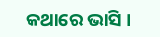କଥାରେ ଭାସି ।